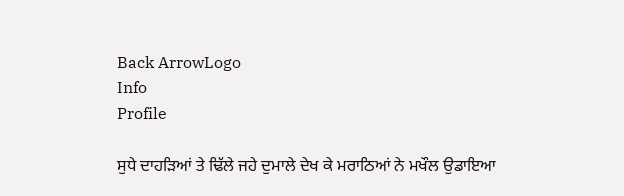Back ArrowLogo
Info
Profile

ਸੁਧੇ ਦਾਹੜਿਆਂ ਤੇ ਢਿੱਲੇ ਜਹੇ ਦੁਮਾਲੇ ਦੇਖ ਕੇ ਮਰਾਠਿਆਂ ਨੇ ਮਖੌਲ ਉਡਾਇਆ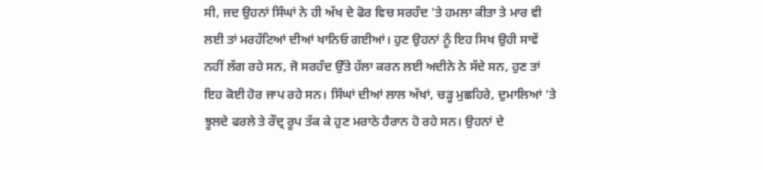ਸੀ, ਜਦ ਉਹਨਾਂ ਸਿੰਘਾਂ ਨੇ ਹੀ ਅੱਖ ਦੇ ਫੋਰ ਵਿਚ ਸਰਹੰਦ 'ਤੇ ਹਮਲਾ ਕੀਤਾ ਤੇ ਮਾਰ ਵੀ ਲਈ ਤਾਂ ਮਰਹੱਟਿਆਂ ਦੀਆਂ ਖਾਨਿਓ ਗਈਆਂ। ਹੁਣ ਉਹਨਾਂ ਨੂੰ ਇਹ ਸਿਖ ਉਹੀ ਸਾਵੇਂ ਨਹੀਂ ਲੱਗ ਰਹੇ ਸਨ, ਜੋ ਸਰਹੰਦ ਉੱਤੇ ਹੱਲਾ ਕਰਨ ਲਈ ਅਦੀਨੇ ਨੇ ਸੱਦੇ ਸਨ, ਹੁਣ ਤਾਂ ਇਹ ਕੋਈ ਹੋਰ ਜਾਪ ਰਹੇ ਸਨ। ਸਿੰਘਾਂ ਦੀਆਂ ਲਾਲ ਅੱਖਾਂ, ਚੜ੍ਹ ਮੁਛਹਿਰੇ, ਦੁਮਾਲਿਆਂ 'ਤੇ ਝੂਲਦੇ ਫਰਲੇ ਤੇ ਰੌਦ੍ਰ ਰੂਪ ਤੱਕ ਕੇ ਹੁਣ ਮਰਾਠੇ ਹੈਰਾਨ ਹੋ ਰਹੇ ਸਨ। ਉਹਨਾਂ ਦੇ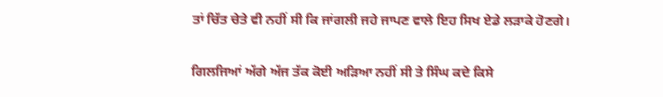ਤਾਂ ਚਿੱਤ ਚੇਤੇ ਵੀ ਨਹੀਂ ਸੀ ਕਿ ਜਾਂਗਲੀ ਜਹੇ ਜਾਪਣ ਵਾਲੇ ਇਹ ਸਿਖ ਏਡੇ ਲੜਾਕੇ ਹੋਣਗੇ।

ਗਿਲਜਿਆਂ ਅੱਗੇ ਅੱਜ ਤੱਕ ਕੋਈ ਅੜਿਆ ਨਹੀਂ ਸੀ ਤੇ ਸਿੰਘ ਕਦੇ ਕਿਸੇ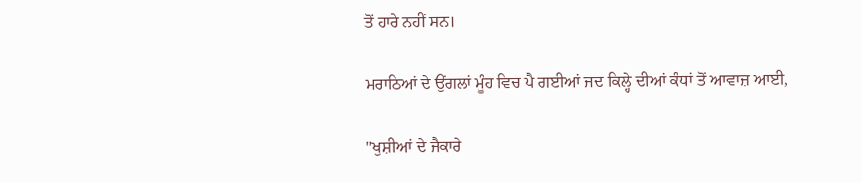ਤੋਂ ਹਾਰੇ ਨਹੀਂ ਸਨ।

ਮਰਾਠਿਆਂ ਦੇ ਉਂਗਲਾਂ ਮੂੰਹ ਵਿਚ ਪੈ ਗਈਆਂ ਜਦ ਕਿਲ੍ਹੇ ਦੀਆਂ ਕੰਧਾਂ ਤੋਂ ਆਵਾਜ਼ ਆਈ,

"ਖੁਸ਼ੀਆਂ ਦੇ ਜੈਕਾਰੇ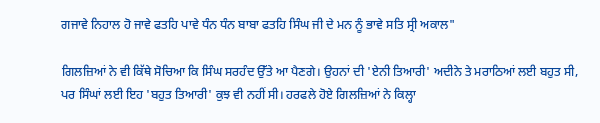ਗਜਾਵੇ ਨਿਹਾਲ ਹੋ ਜਾਵੇ ਫਤਹਿ ਪਾਵੇ ਧੰਨ ਧੰਨ ਬਾਬਾ ਫਤਹਿ ਸਿੰਘ ਜੀ ਦੇ ਮਨ ਨੂੰ ਭਾਵੇ ਸਤਿ ਸ੍ਰੀ ਅਕਾਲ"

ਗਿਲਜ਼ਿਆਂ ਨੇ ਵੀ ਕਿੱਥੇ ਸੋਚਿਆ ਕਿ ਸਿੰਘ ਸਰਹੰਦ ਉੱਤੇ ਆ ਪੈਣਗੇ। ਉਹਨਾਂ ਦੀ 'ਏਨੀ ਤਿਆਰੀ' ਅਦੀਨੇ ਤੇ ਮਰਾਠਿਆਂ ਲਈ ਬਹੁਤ ਸੀ, ਪਰ ਸਿੰਘਾਂ ਲਈ ਇਹ 'ਬਹੁਤ ਤਿਆਰੀ' ਕੁਝ ਵੀ ਨਹੀਂ ਸੀ। ਹਰਫਲੇ ਹੋਏ ਗਿਲਜ਼ਿਆਂ ਨੇ ਕਿਲ੍ਹਾ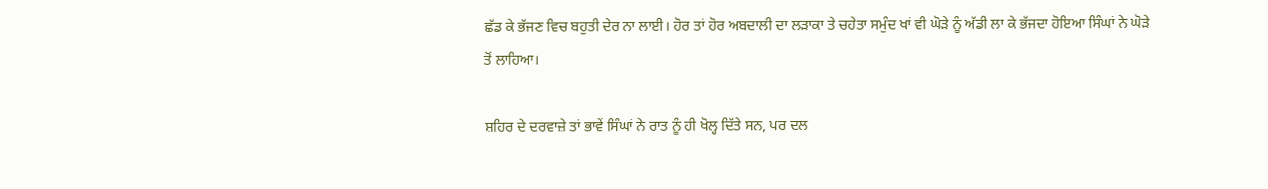ਛੱਡ ਕੇ ਭੱਜਣ ਵਿਚ ਬਹੁਤੀ ਦੇਰ ਨਾ ਲਾਈ। ਹੋਰ ਤਾਂ ਹੋਰ ਅਬਦਾਲੀ ਦਾ ਲੜਾਕਾ ਤੇ ਚਹੇਤਾ ਸਮੁੰਦ ਖਾਂ ਵੀ ਘੋੜੇ ਨੂੰ ਅੱਡੀ ਲਾ ਕੇ ਭੱਜਦਾ ਹੋਇਆ ਸਿੰਘਾਂ ਨੇ ਘੋੜੇ ਤੋਂ ਲਾਹਿਆ।

ਸ਼ਹਿਰ ਦੇ ਦਰਵਾਜ਼ੇ ਤਾਂ ਭਾਵੇਂ ਸਿੰਘਾਂ ਨੇ ਰਾਤ ਨੂੰ ਹੀ ਖੋਲ੍ਹ ਦਿੱਤੇ ਸਨ, ਪਰ ਦਲ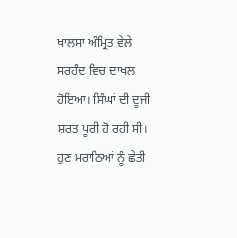ਖਾਲਸਾ ਅੰਮ੍ਰਿਤ ਵੇਲੇ ਸਰਹੰਦ ਵਿਚ ਦਾਖਲ ਹੋਇਆ। ਸਿੰਘਾਂ ਦੀ ਦੂਜੀ ਸ਼ਰਤ ਪੂਰੀ ਹੋ ਰਹੀ ਸੀ। ਹੁਣ ਮਰਾਠਿਆਂ ਨੂੰ ਛੇਤੀ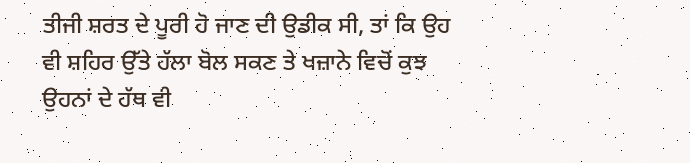ਤੀਜੀ ਸ਼ਰਤ ਦੇ ਪੂਰੀ ਹੋ ਜਾਣ ਦੀ ਉਡੀਕ ਸੀ, ਤਾਂ ਕਿ ਉਹ ਵੀ ਸ਼ਹਿਰ ਉੱਤੇ ਹੱਲਾ ਬੋਲ ਸਕਣ ਤੇ ਖਜ਼ਾਨੇ ਵਿਚੋਂ ਕੁਝ ਉਹਨਾਂ ਦੇ ਹੱਥ ਵੀ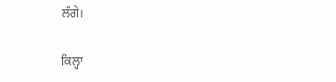ਲੱਗੇ।

ਕਿਲ੍ਹਾ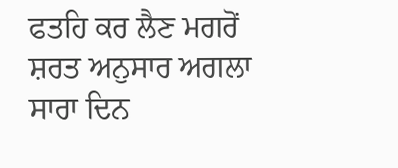ਫਤਹਿ ਕਰ ਲੈਣ ਮਗਰੋਂ ਸ਼ਰਤ ਅਨੁਸਾਰ ਅਗਲਾ ਸਾਰਾ ਦਿਨ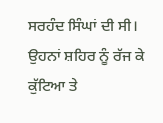ਸਰਹੰਦ ਸਿੰਘਾਂ ਦੀ ਸੀ। ਉਹਨਾਂ ਸ਼ਹਿਰ ਨੂੰ ਰੱਜ ਕੇ ਕੁੱਟਿਆ ਤੇ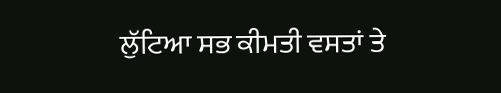ਲੁੱਟਿਆ ਸਭ ਕੀਮਤੀ ਵਸਤਾਂ ਤੇ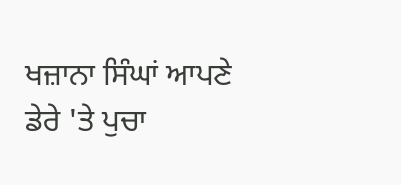ਖਜ਼ਾਨਾ ਸਿੰਘਾਂ ਆਪਣੇ ਡੇਰੇ 'ਤੇ ਪੁਚਾ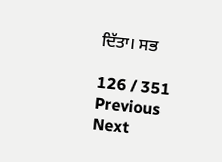ਦਿੱਤਾ। ਸਭ

126 / 351
Previous
Next